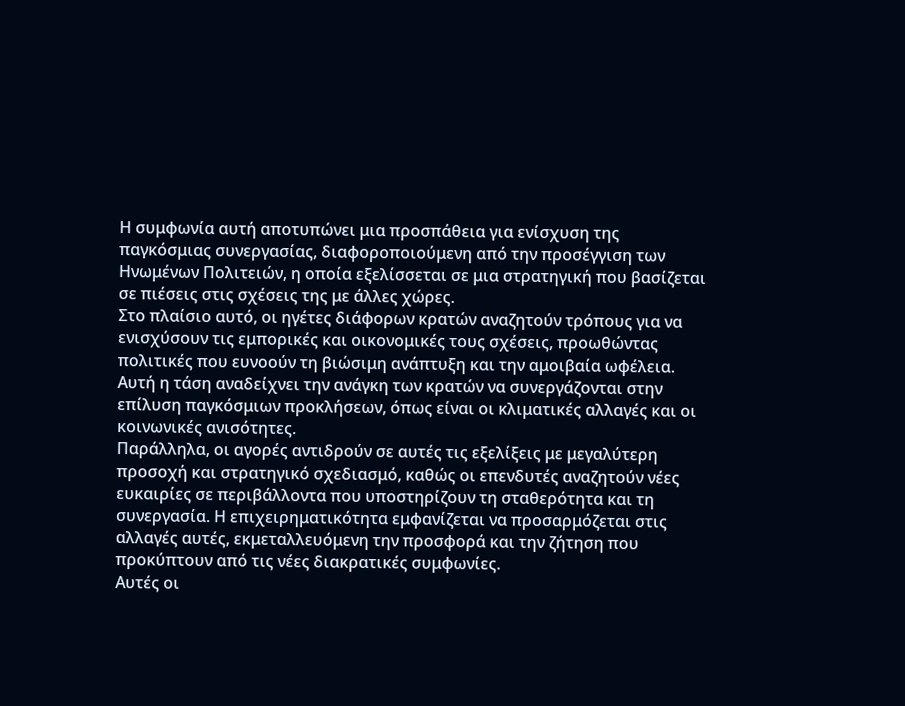Η συμφωνία αυτή αποτυπώνει μια προσπάθεια για ενίσχυση της παγκόσμιας συνεργασίας, διαφοροποιούμενη από την προσέγγιση των Ηνωμένων Πολιτειών, η οποία εξελίσσεται σε μια στρατηγική που βασίζεται σε πιέσεις στις σχέσεις της με άλλες χώρες.
Στο πλαίσιο αυτό, οι ηγέτες διάφορων κρατών αναζητούν τρόπους για να ενισχύσουν τις εμπορικές και οικονομικές τους σχέσεις, προωθώντας πολιτικές που ευνοούν τη βιώσιμη ανάπτυξη και την αμοιβαία ωφέλεια. Αυτή η τάση αναδείχνει την ανάγκη των κρατών να συνεργάζονται στην επίλυση παγκόσμιων προκλήσεων, όπως είναι οι κλιματικές αλλαγές και οι κοινωνικές ανισότητες.
Παράλληλα, οι αγορές αντιδρούν σε αυτές τις εξελίξεις με μεγαλύτερη προσοχή και στρατηγικό σχεδιασμό, καθώς οι επενδυτές αναζητούν νέες ευκαιρίες σε περιβάλλοντα που υποστηρίζουν τη σταθερότητα και τη συνεργασία. Η επιχειρηματικότητα εμφανίζεται να προσαρμόζεται στις αλλαγές αυτές, εκμεταλλευόμενη την προσφορά και την ζήτηση που προκύπτουν από τις νέες διακρατικές συμφωνίες.
Αυτές οι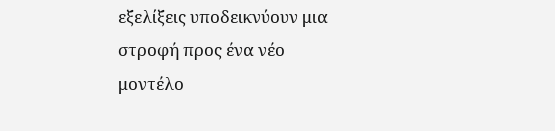εξελίξεις υποδεικνύουν μια στροφή προς ένα νέο μοντέλο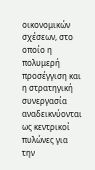οικονομικών σχέσεων, στο οποίο η πολυμερή προσέγγιση και η στρατηγική συνεργασία αναδεικνύονται ως κεντρικοί πυλώνες για την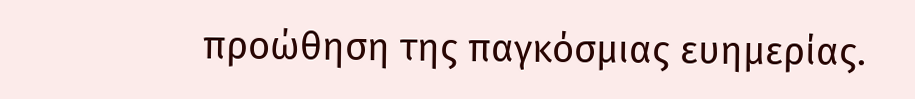προώθηση της παγκόσμιας ευημερίας.